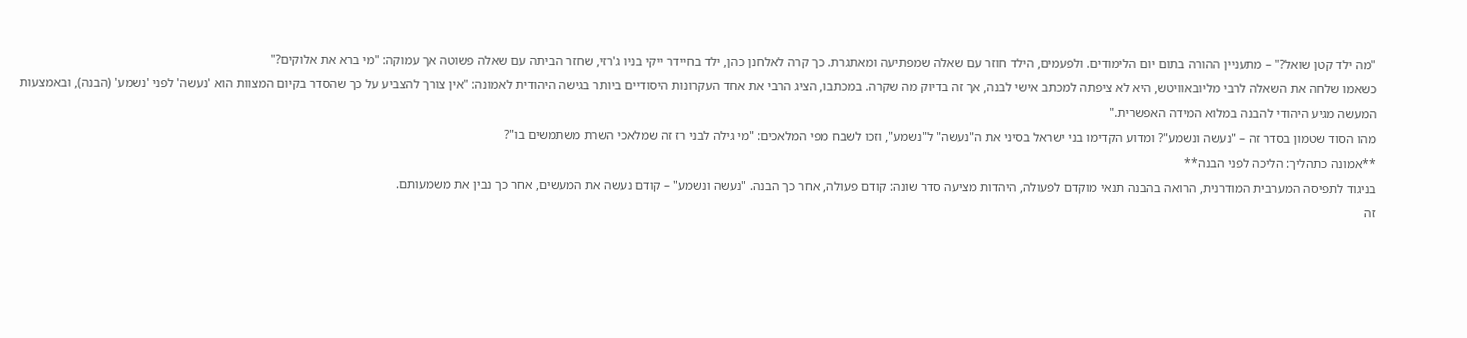"מה ילד קטן שואל?" – מתעניין ההורה בתום יום הלימודים. ולפעמים, הילד חוזר עם שאלה שמפתיעה ומאתגרת. כך קרה לאלחנן כהן, ילד בחיידר ייקי בניו ג'רזי, שחזר הביתה עם שאלה פשוטה אך עמוקה: "מי ברא את אלוקים?"
כשאמו שלחה את השאלה לרבי מליובאוויטש, היא לא ציפתה למכתב אישי לבנה, אך זה בדיוק מה שקרה. במכתבו, הציג הרבי את אחד העקרונות היסודיים ביותר בגישה היהודית לאמונה: "אין צורך להצביע על כך שהסדר בקיום המצוות הוא 'נעשה' לפני 'נשמע' (הבנה), ובאמצעות המעשה מגיע היהודי להבנה במלוא המידה האפשרית."
מהו הסוד שטמון בסדר זה – "נעשה ונשמע"? ומדוע הקדימו בני ישראל בסיני את ה"נעשה" ל"נשמע", וזכו לשבח מפי המלאכים: "מי גילה לבני רז זה שמלאכי השרת משתמשים בו"?
**אמונה כתהליך: הליכה לפני הבנה**
בניגוד לתפיסה המערבית המודרנית, הרואה בהבנה תנאי מוקדם לפעולה, היהדות מציעה סדר שונה: קודם פעולה, אחר כך הבנה. "נעשה ונשמע" – קודם נעשה את המעשים, אחר כך נבין את משמעותם.
זה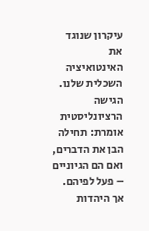עיקרון שנוגד את האינטואיציה השכלית שלנו. הגישה הרציונליסטית אומרת: תחילה הבן את הדברים, ואם הם הגיוניים – פעל לפיהם. אך היהדות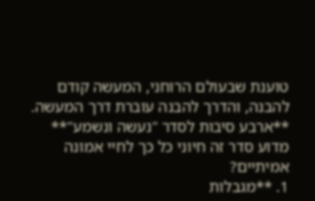טוענת שבעולם הרוחני, המעשה קודם להבנה, והדרך להבנה עוברת דרך המעשה.
**ארבע סיבות לסדר "נעשה ונשמע"**
מדוע סדר זה חיוני כל כך לחיי אמונה אמיתיים?
1. **מגבלות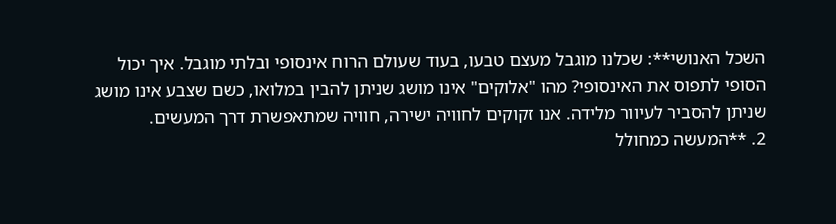השכל האנושי**: שכלנו מוגבל מעצם טבעו, בעוד שעולם הרוח אינסופי ובלתי מוגבל. איך יכול הסופי לתפוס את האינסופי? מהו "אלוקים" אינו מושג שניתן להבין במלואו, כשם שצבע אינו מושג שניתן להסביר לעיוור מלידה. אנו זקוקים לחוויה ישירה, חוויה שמתאפשרת דרך המעשים.
2. **המעשה כמחולל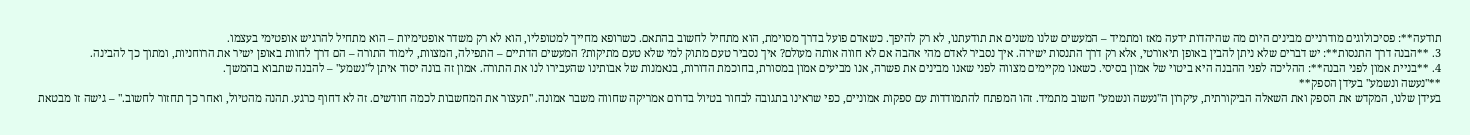תודעה**: פסיכולוגים מודרניים מבינים היום מה שהיהדות ידעה מאז ומתמיד – המעשים שלנו משנים את תודעתנו, לא רק להיפך. כשאדם פועל בדרך מסוימת, הוא מתחיל לחשוב בהתאם. כשרופא מחייך למטופליו, הוא לא רק משדר אופטימיות – הוא מתחיל להרגיש אופטימי בעצמו.
3. **הבנה דרך התנסות**: יש דברים שלא ניתן להבין באופן תיאורטי, אלא רק דרך התנסות ישירה. איך נסביר לאדם מהי אהבה אם לא חווה אותה מעולם? איך נסביר טעם מתוק למי שלא טעם מתיקות? המעשים הדתיים – התפילה, המצוות, לימוד התורה – הם דרך לחוות באופן ישיר את הרוחניות, ומתוך כך להבינה.
4. **בניית אמון לפני הבנה**: ההליכה לפני ההבנה היא ביטוי של אמון בסיסי. כשאנו מקיימים מצווה לפני שאנו מבינים את פשרה, אנו מביעים אמון במסורת, בחוכמת הדורות, בנאמנות של אבותינו שהעבירו לנו את התורה. אמון זה בונה יסוד איתן ל"נשמע" – להבנה שתבוא בהמשך.
**"נעשה ונשמע" בעידן הספק**
בעידן שלנו, המקדש את הספק ואת השאלה הביקורתית, עיקרון ה"נעשה ונשמע" חשוב מתמיד. זהו המפתח להתמודדות עם ספקות אמוניים, כפי שראינו בתגובה לבחור בטיול בדרום אמריקה שחווה משבר אמונה. "תעצור את המחשבות לכמה חודשים. זה לא דחוף כרגע. תהנה מהטיול, ואחר כך תחזור לחשוב." – גישה זו מבטאת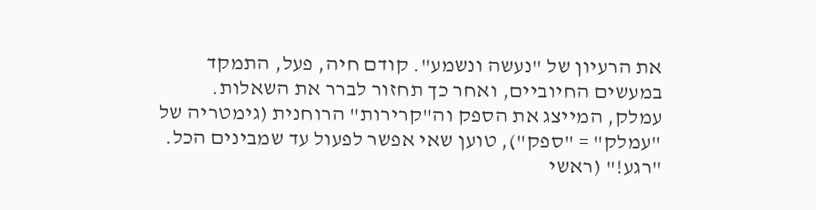את הרעיון של "נעשה ונשמע". קודם חיה, פעל, התמקד במעשים החיוביים, ואחר כך תחזור לברר את השאלות.
עמלק, המייצג את הספק וה"קרירות" הרוחנית (גימטריה של "עמלק" = "ספק"), טוען שאי אפשר לפעול עד שמבינים הכל. "רגע!" (ראשי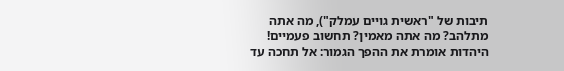תיבות של "ראשית גויים עמלק"), מה אתה מתלהב? מה אתה מאמין? תחשוב פעמיים!
היהדות אומרת את ההפך הגמור: אל תחכה עד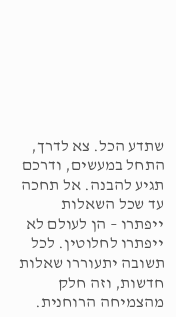שתדע הכל. צא לדרך, התחל במעשים, ודרכם תגיע להבנה. אל תחכה עד שכל השאלות ייפתרו – הן לעולם לא ייפתרו לחלוטין. לכל תשובה יתעוררו שאלות חדשות, וזה חלק מהצמיחה הרוחנית.